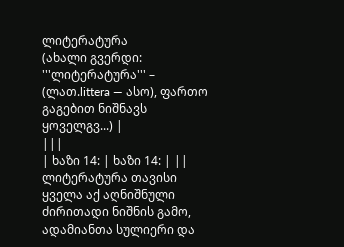ლიტერატურა
(ახალი გვერდი: '''ლიტერატურა''' – (ლათ.littera — ასო), ფართო გაგებით ნიშნავს ყოველგვ...) |
|||
| ხაზი 14: | ხაზი 14: | ||
ლიტერატურა თავისი ყველა აქ აღნიშნული ძირითადი ნიშნის გამო, ადამიანთა სულიერი და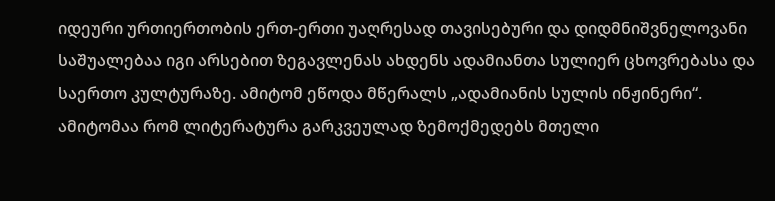იდეური ურთიერთობის ერთ-ერთი უაღრესად თავისებური და დიდმნიშვნელოვანი საშუალებაა იგი არსებით ზეგავლენას ახდენს ადამიანთა სულიერ ცხოვრებასა და საერთო კულტურაზე. ამიტომ ეწოდა მწერალს „ადამიანის სულის ინჟინერი“. ამიტომაა რომ ლიტერატურა გარკვეულად ზემოქმედებს მთელი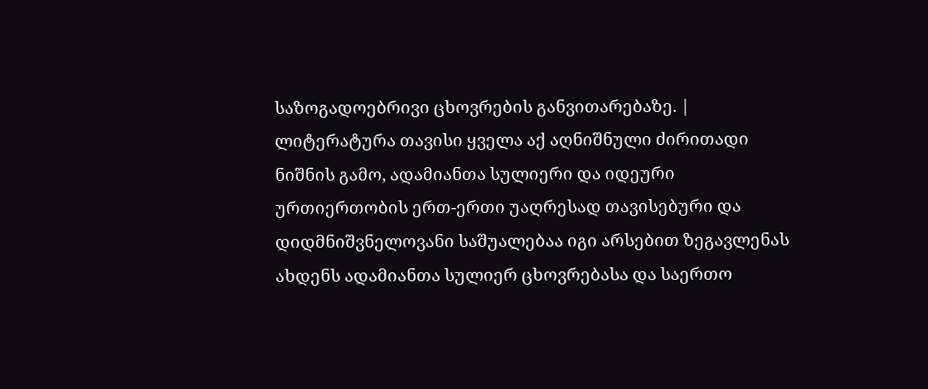საზოგადოებრივი ცხოვრების განვითარებაზე. | ლიტერატურა თავისი ყველა აქ აღნიშნული ძირითადი ნიშნის გამო, ადამიანთა სულიერი და იდეური ურთიერთობის ერთ-ერთი უაღრესად თავისებური და დიდმნიშვნელოვანი საშუალებაა იგი არსებით ზეგავლენას ახდენს ადამიანთა სულიერ ცხოვრებასა და საერთო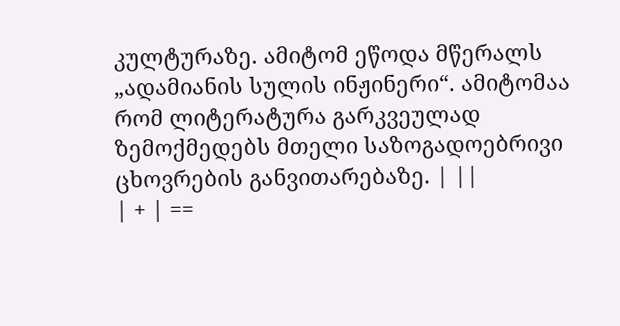კულტურაზე. ამიტომ ეწოდა მწერალს „ადამიანის სულის ინჟინერი“. ამიტომაა რომ ლიტერატურა გარკვეულად ზემოქმედებს მთელი საზოგადოებრივი ცხოვრების განვითარებაზე. | ||
| + | ==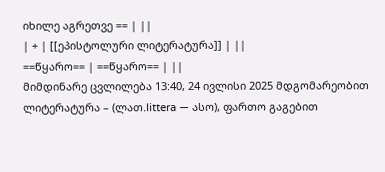იხილე აგრეთვე == | ||
| + | [[ეპისტოლური ლიტერატურა]] | ||
==წყარო== | ==წყარო== | ||
მიმდინარე ცვლილება 13:40, 24 ივლისი 2025 მდგომარეობით
ლიტერატურა – (ლათ.littera — ასო), ფართო გაგებით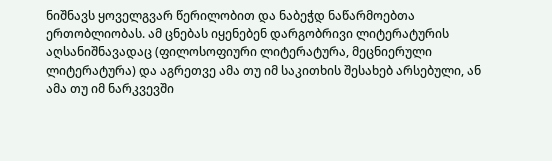ნიშნავს ყოველგვარ წერილობით და ნაბეჭდ ნაწარმოებთა ერთობლიობას. ამ ცნებას იყენებენ დარგობრივი ლიტერატურის აღსანიშნავადაც (ფილოსოფიური ლიტერატურა, მეცნიერული ლიტერატურა) და აგრეთვე ამა თუ იმ საკითხის შესახებ არსებული, ან ამა თუ იმ ნარკვევში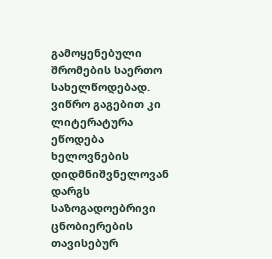გამოყენებული შრომების საერთო სახელწოდებად. ვიწრო გაგებით კი ლიტერატურა ეწოდება ხელოვნების დიდმნიშვნელოვან დარგს საზოგადოებრივი ცნობიერების თავისებურ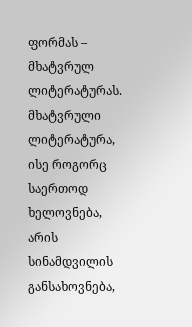ფორმას – მხატვრულ ლიტერატურას.
მხატვრული ლიტერატურა, ისე როგორც საერთოდ ხელოვნება, არის სინამდვილის განსახოვნება,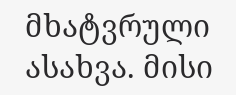მხატვრული ასახვა. მისი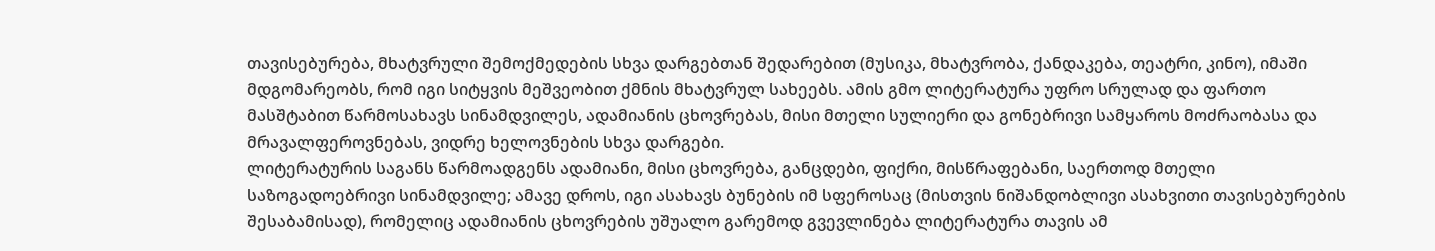თავისებურება, მხატვრული შემოქმედების სხვა დარგებთან შედარებით (მუსიკა, მხატვრობა, ქანდაკება, თეატრი, კინო), იმაში მდგომარეობს, რომ იგი სიტყვის მეშვეობით ქმნის მხატვრულ სახეებს. ამის გმო ლიტერატურა უფრო სრულად და ფართო მასშტაბით წარმოსახავს სინამდვილეს, ადამიანის ცხოვრებას, მისი მთელი სულიერი და გონებრივი სამყაროს მოძრაობასა და მრავალფეროვნებას, ვიდრე ხელოვნების სხვა დარგები.
ლიტერატურის საგანს წარმოადგენს ადამიანი, მისი ცხოვრება, განცდები, ფიქრი, მისწრაფებანი, საერთოდ მთელი საზოგადოებრივი სინამდვილე; ამავე დროს, იგი ასახავს ბუნების იმ სფეროსაც (მისთვის ნიშანდობლივი ასახვითი თავისებურების შესაბამისად), რომელიც ადამიანის ცხოვრების უშუალო გარემოდ გვევლინება ლიტერატურა თავის ამ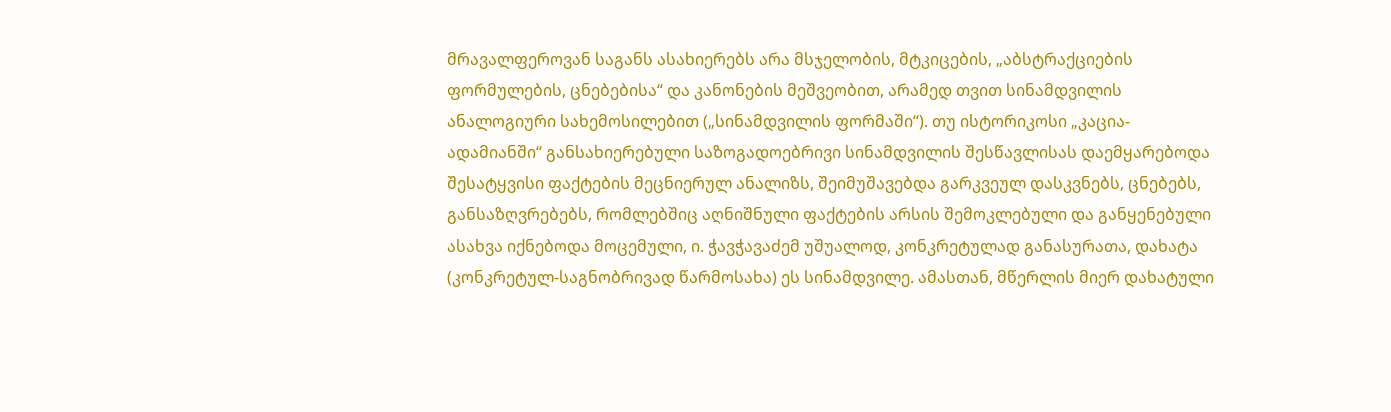მრავალფეროვან საგანს ასახიერებს არა მსჯელობის, მტკიცების, „აბსტრაქციების ფორმულების, ცნებებისა“ და კანონების მეშვეობით, არამედ თვით სინამდვილის ანალოგიური სახემოსილებით („სინამდვილის ფორმაში“). თუ ისტორიკოსი „კაცია-ადამიანში“ განსახიერებული საზოგადოებრივი სინამდვილის შესწავლისას დაემყარებოდა შესატყვისი ფაქტების მეცნიერულ ანალიზს, შეიმუშავებდა გარკვეულ დასკვნებს, ცნებებს, განსაზღვრებებს, რომლებშიც აღნიშნული ფაქტების არსის შემოკლებული და განყენებული ასახვა იქნებოდა მოცემული, ი. ჭავჭავაძემ უშუალოდ, კონკრეტულად განასურათა, დახატა (კონკრეტულ-საგნობრივად წარმოსახა) ეს სინამდვილე. ამასთან, მწერლის მიერ დახატული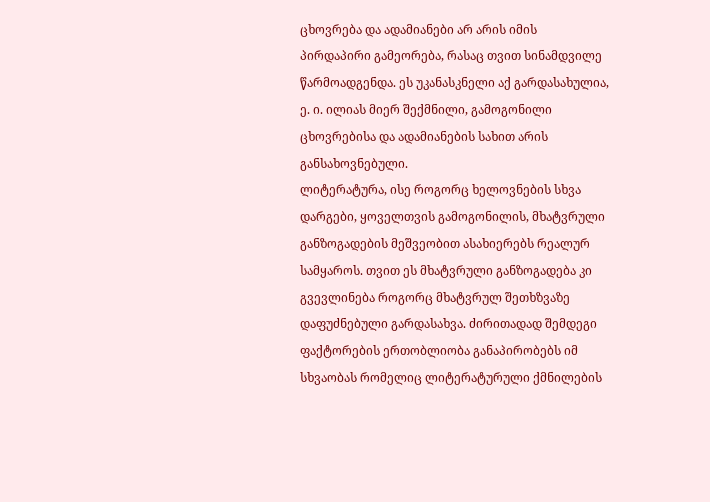ცხოვრება და ადამიანები არ არის იმის პირდაპირი გამეორება, რასაც თვით სინამდვილე წარმოადგენდა. ეს უკანასკნელი აქ გარდასახულია, ე. ი. ილიას მიერ შექმნილი, გამოგონილი ცხოვრებისა და ადამიანების სახით არის განსახოვნებული.
ლიტერატურა, ისე როგორც ხელოვნების სხვა დარგები, ყოველთვის გამოგონილის, მხატვრული განზოგადების მეშვეობით ასახიერებს რეალურ სამყაროს. თვით ეს მხატვრული განზოგადება კი გვევლინება როგორც მხატვრულ შეთხზვაზე დაფუძნებული გარდასახვა. ძირითადად შემდეგი ფაქტორების ერთობლიობა განაპირობებს იმ სხვაობას რომელიც ლიტერატურული ქმნილების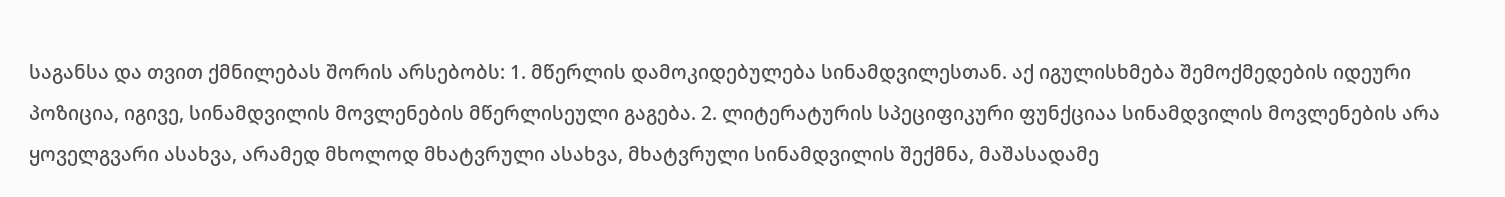საგანსა და თვით ქმნილებას შორის არსებობს: 1. მწერლის დამოკიდებულება სინამდვილესთან. აქ იგულისხმება შემოქმედების იდეური პოზიცია, იგივე, სინამდვილის მოვლენების მწერლისეული გაგება. 2. ლიტერატურის სპეციფიკური ფუნქციაა სინამდვილის მოვლენების არა ყოველგვარი ასახვა, არამედ მხოლოდ მხატვრული ასახვა, მხატვრული სინამდვილის შექმნა, მაშასადამე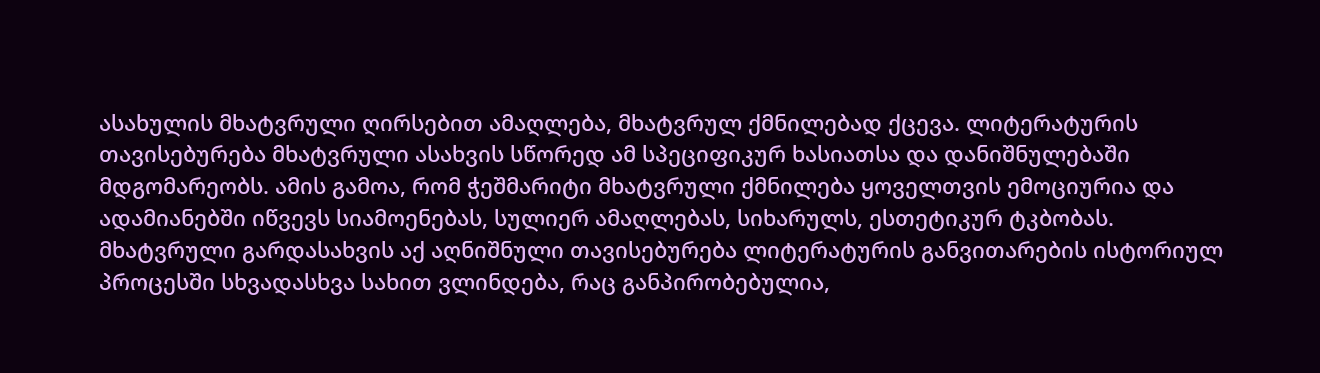ასახულის მხატვრული ღირსებით ამაღლება, მხატვრულ ქმნილებად ქცევა. ლიტერატურის თავისებურება მხატვრული ასახვის სწორედ ამ სპეციფიკურ ხასიათსა და დანიშნულებაში მდგომარეობს. ამის გამოა, რომ ჭეშმარიტი მხატვრული ქმნილება ყოველთვის ემოციურია და ადამიანებში იწვევს სიამოენებას, სულიერ ამაღლებას, სიხარულს, ესთეტიკურ ტკბობას.
მხატვრული გარდასახვის აქ აღნიშნული თავისებურება ლიტერატურის განვითარების ისტორიულ პროცესში სხვადასხვა სახით ვლინდება, რაც განპირობებულია,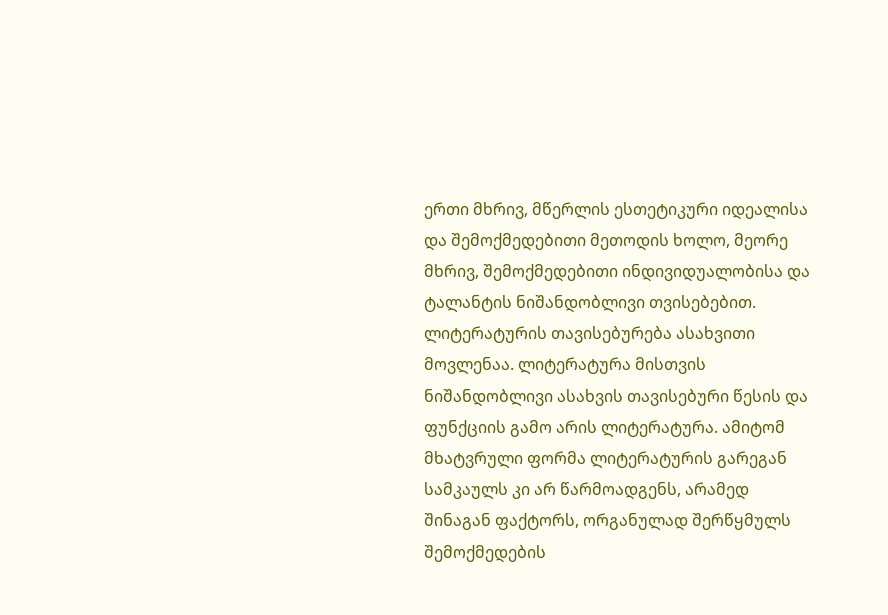ერთი მხრივ, მწერლის ესთეტიკური იდეალისა და შემოქმედებითი მეთოდის ხოლო, მეორე მხრივ, შემოქმედებითი ინდივიდუალობისა და ტალანტის ნიშანდობლივი თვისებებით.
ლიტერატურის თავისებურება ასახვითი მოვლენაა. ლიტერატურა მისთვის ნიშანდობლივი ასახვის თავისებური წესის და ფუნქციის გამო არის ლიტერატურა. ამიტომ მხატვრული ფორმა ლიტერატურის გარეგან სამკაულს კი არ წარმოადგენს, არამედ შინაგან ფაქტორს, ორგანულად შერწყმულს შემოქმედების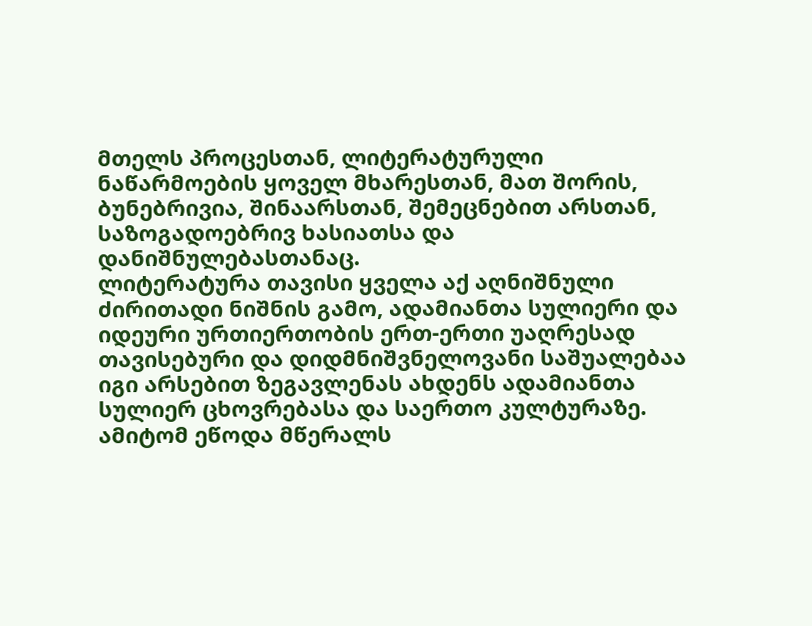მთელს პროცესთან, ლიტერატურული ნაწარმოების ყოველ მხარესთან, მათ შორის, ბუნებრივია, შინაარსთან, შემეცნებით არსთან, საზოგადოებრივ ხასიათსა და დანიშნულებასთანაც.
ლიტერატურა თავისი ყველა აქ აღნიშნული ძირითადი ნიშნის გამო, ადამიანთა სულიერი და იდეური ურთიერთობის ერთ-ერთი უაღრესად თავისებური და დიდმნიშვნელოვანი საშუალებაა იგი არსებით ზეგავლენას ახდენს ადამიანთა სულიერ ცხოვრებასა და საერთო კულტურაზე. ამიტომ ეწოდა მწერალს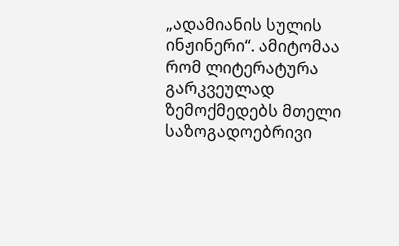„ადამიანის სულის ინჟინერი“. ამიტომაა რომ ლიტერატურა გარკვეულად ზემოქმედებს მთელი საზოგადოებრივი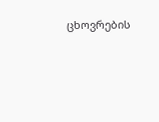ცხოვრების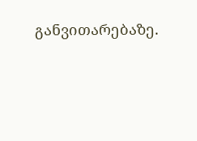განვითარებაზე.